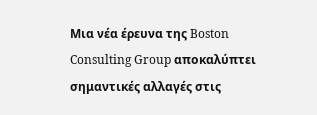Μια νέα έρευνα της Boston Consulting Group αποκαλύπτει σημαντικές αλλαγές στις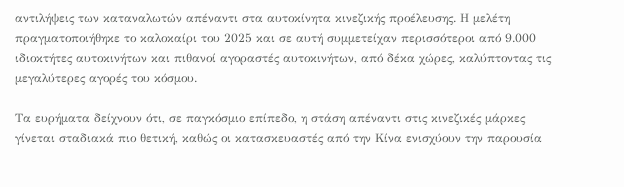αντιλήψεις των καταναλωτών απέναντι στα αυτοκίνητα κινεζικής προέλευσης. Η μελέτη πραγματοποιήθηκε το καλοκαίρι του 2025 και σε αυτή συμμετείχαν περισσότεροι από 9.000 ιδιοκτήτες αυτοκινήτων και πιθανοί αγοραστές αυτοκινήτων, από δέκα χώρες, καλύπτοντας τις μεγαλύτερες αγορές του κόσμου.

Τα ευρήματα δείχνουν ότι, σε παγκόσμιο επίπεδο, η στάση απέναντι στις κινεζικές μάρκες γίνεται σταδιακά πιο θετική, καθώς οι κατασκευαστές από την Κίνα ενισχύουν την παρουσία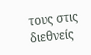τους στις διεθνείς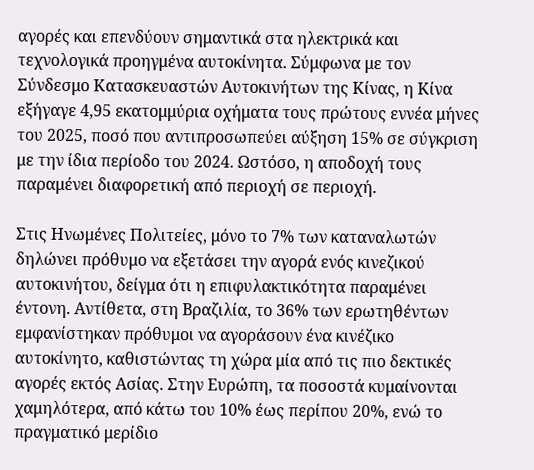αγορές και επενδύουν σημαντικά στα ηλεκτρικά και τεχνολογικά προηγμένα αυτοκίνητα. Σύμφωνα με τον Σύνδεσμο Κατασκευαστών Αυτοκινήτων της Κίνας, η Κίνα εξήγαγε 4,95 εκατομμύρια οχήματα τους πρώτους εννέα μήνες του 2025, ποσό που αντιπροσωπεύει αύξηση 15% σε σύγκριση με την ίδια περίοδο του 2024. Ωστόσο, η αποδοχή τους παραμένει διαφορετική από περιοχή σε περιοχή.

Στις Ηνωμένες Πολιτείες, μόνο το 7% των καταναλωτών δηλώνει πρόθυμο να εξετάσει την αγορά ενός κινεζικού αυτοκινήτου, δείγμα ότι η επιφυλακτικότητα παραμένει έντονη. Αντίθετα, στη Βραζιλία, το 36% των ερωτηθέντων εμφανίστηκαν πρόθυμοι να αγοράσουν ένα κινέζικο αυτοκίνητο, καθιστώντας τη χώρα μία από τις πιο δεκτικές αγορές εκτός Ασίας. Στην Ευρώπη, τα ποσοστά κυμαίνονται χαμηλότερα, από κάτω του 10% έως περίπου 20%, ενώ το πραγματικό μερίδιο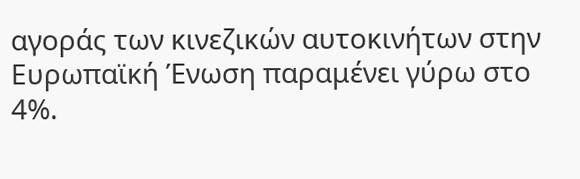αγοράς των κινεζικών αυτοκινήτων στην Ευρωπαϊκή Ένωση παραμένει γύρω στο 4%.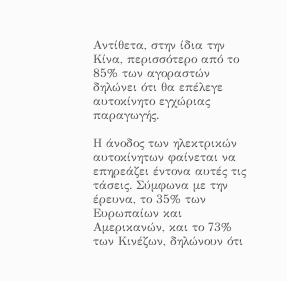Αντίθετα, στην ίδια την Κίνα, περισσότερο από το 85% των αγοραστών δηλώνει ότι θα επέλεγε αυτοκίνητο εγχώριας παραγωγής.

Η άνοδος των ηλεκτρικών αυτοκίνητων φαίνεται να επηρεάζει έντονα αυτές τις τάσεις. Σύμφωνα με την έρευνα, το 35% των Ευρωπαίων και Αμερικανών, και το 73% των Κινέζων, δηλώνουν ότι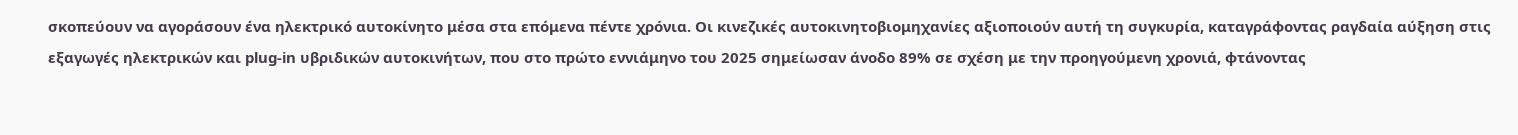σκοπεύουν να αγοράσουν ένα ηλεκτρικό αυτοκίνητο μέσα στα επόμενα πέντε χρόνια. Οι κινεζικές αυτοκινητοβιομηχανίες αξιοποιούν αυτή τη συγκυρία, καταγράφοντας ραγδαία αύξηση στις εξαγωγές ηλεκτρικών και plug-in υβριδικών αυτοκινήτων, που στο πρώτο εννιάμηνο του 2025 σημείωσαν άνοδο 89% σε σχέση με την προηγούμενη χρονιά, φτάνοντας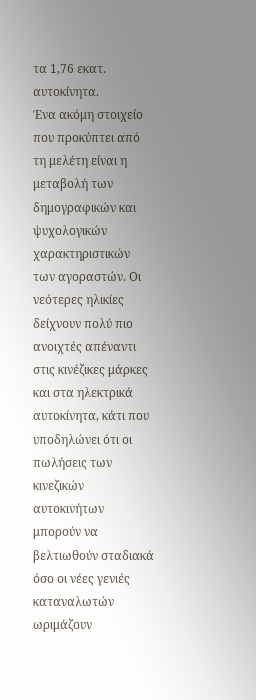τα 1,76 εκατ. αυτοκίνητα.
Ένα ακόμη στοιχείο που προκύπτει από τη μελέτη είναι η μεταβολή των δημογραφικών και ψυχολογικών χαρακτηριστικών των αγοραστών. Οι νεότερες ηλικίες δείχνουν πολύ πιο ανοιχτές απέναντι στις κινέζικες μάρκες και στα ηλεκτρικά αυτοκίνητα, κάτι που υποδηλώνει ότι οι πωλήσεις των κινεζικών αυτοκινήτων μπορούν να βελτιωθούν σταδιακά όσο οι νέες γενιές καταναλωτών ωριμάζουν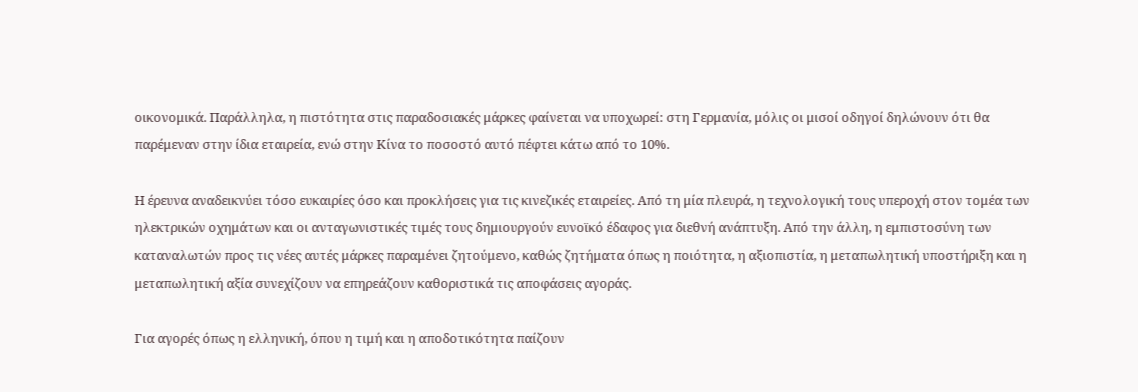οικονομικά. Παράλληλα, η πιστότητα στις παραδοσιακές μάρκες φαίνεται να υποχωρεί: στη Γερμανία, μόλις οι μισοί οδηγοί δηλώνουν ότι θα παρέμεναν στην ίδια εταιρεία, ενώ στην Κίνα το ποσοστό αυτό πέφτει κάτω από το 10%.

Η έρευνα αναδεικνύει τόσο ευκαιρίες όσο και προκλήσεις για τις κινεζικές εταιρείες. Από τη μία πλευρά, η τεχνολογική τους υπεροχή στον τομέα των ηλεκτρικών οχημάτων και οι ανταγωνιστικές τιμές τους δημιουργούν ευνοϊκό έδαφος για διεθνή ανάπτυξη. Από την άλλη, η εμπιστοσύνη των καταναλωτών προς τις νέες αυτές μάρκες παραμένει ζητούμενο, καθώς ζητήματα όπως η ποιότητα, η αξιοπιστία, η μεταπωλητική υποστήριξη και η μεταπωλητική αξία συνεχίζουν να επηρεάζουν καθοριστικά τις αποφάσεις αγοράς.

Για αγορές όπως η ελληνική, όπου η τιμή και η αποδοτικότητα παίζουν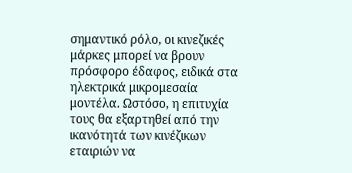σημαντικό ρόλο, οι κινεζικές μάρκες μπορεί να βρουν πρόσφορο έδαφος, ειδικά στα ηλεκτρικά μικρομεσαία μοντέλα. Ωστόσο, η επιτυχία τους θα εξαρτηθεί από την ικανότητά των κινέζικων εταιριών να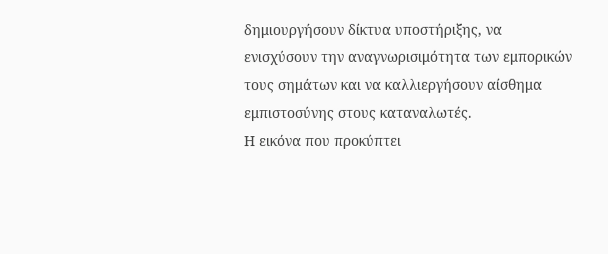δημιουργήσουν δίκτυα υποστήριξης, να ενισχύσουν την αναγνωρισιμότητα των εμπορικών τους σημάτων και να καλλιεργήσουν αίσθημα εμπιστοσύνης στους καταναλωτές.
Η εικόνα που προκύπτει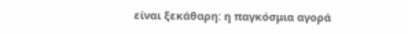είναι ξεκάθαρη: η παγκόσμια αγορά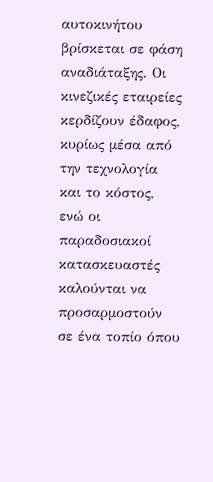αυτοκινήτου βρίσκεται σε φάση αναδιάταξης. Οι κινεζικές εταιρείες κερδίζουν έδαφος, κυρίως μέσα από την τεχνολογία και το κόστος, ενώ οι παραδοσιακοί κατασκευαστές καλούνται να προσαρμοστούν σε ένα τοπίο όπου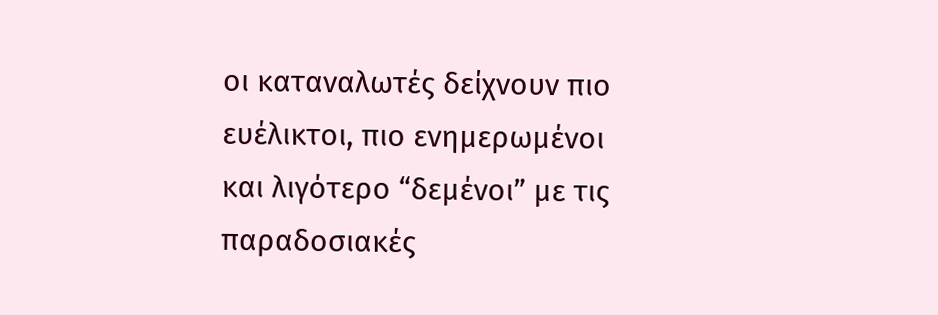οι καταναλωτές δείχνουν πιο ευέλικτοι, πιο ενημερωμένοι και λιγότερο “δεμένοι” με τις παραδοσιακές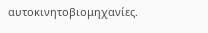αυτοκινητοβιομηχανίες.